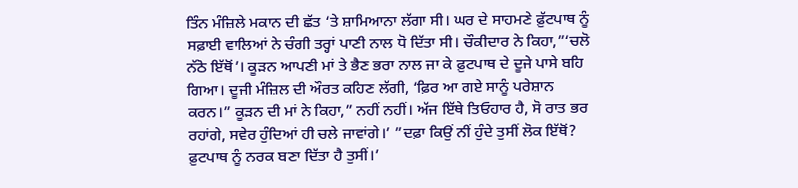ਤਿੰਨ ਮੰਜ਼ਿਲੇ ਮਕਾਨ ਦੀ ਛੱਤ ‘ਤੇ ਸ਼ਾਮਿਆਨਾ ਲੱਗਾ ਸੀ। ਘਰ ਦੇ ਸਾਹਮਣੇ ਫ਼ੁੱਟਪਾਥ ਨੂੰ ਸਫ਼ਾਈ ਵਾਲਿਆਂ ਨੇ ਚੰਗੀ ਤਰ੍ਹਾਂ ਪਾਣੀ ਨਾਲ ਧੋ ਦਿੱਤਾ ਸੀ। ਚੌਕੀਦਾਰ ਨੇ ਕਿਹਾ,”‘ਚਲੋ ਨੱਠੋ ਇੱਥੋਂ’। ਕੂੜਨ ਆਪਣੀ ਮਾਂ ਤੇ ਭੈਣ ਭਰਾ ਨਾਲ ਜਾ ਕੇ ਫ਼ੁਟਪਾਥ ਦੇ ਦੂਜੇ ਪਾਸੇ ਬਹਿ ਗਿਆ। ਦੂਜੀ ਮੰਜ਼ਿਲ ਦੀ ਔਰਤ ਕਹਿਣ ਲੱਗੀ, ‘ਫ਼ਿਰ ਆ ਗਏ ਸਾਨੂੰ ਪਰੇਸ਼ਾਨ ਕਰਨ।” ਕੂੜਨ ਦੀ ਮਾਂ ਨੇ ਕਿਹਾ,” ਨਹੀਂ ਨਹੀਂ। ਅੱਜ ਇੱਥੇ ਤਿਓਹਾਰ ਹੈ, ਸੋ ਰਾਤ ਭਰ ਰਹਾਂਗੇ, ਸਵੇਰ ਹੁੰਦਿਆਂ ਹੀ ਚਲੇ ਜਾਵਾਂਗੇ।’ ”ਦਫ਼ਾ ਕਿਉਂ ਨੀਂ ਹੁੰਦੇ ਤੁਸੀਂ ਲੋਕ ਇੱਥੋਂ? ਫ਼ੁਟਪਾਥ ਨੂੰ ਨਰਕ ਬਣਾ ਦਿੱਤਾ ਹੈ ਤੁਸੀਂ।’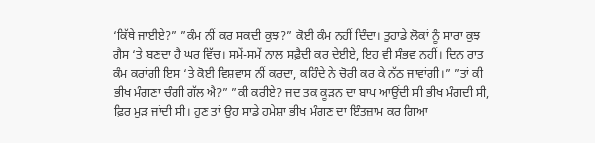‘ਕਿੱਥੇ ਜਾਈਏ?” ”ਕੰਮ ਨੀਂ ਕਰ ਸਕਦੀ ਕੁਝ?” ਕੋਈ ਕੰਮ ਨਹੀਂ ਦਿੰਦਾ। ਤੁਹਾਡੇ ਲੋਕਾਂ ਨੂੰ ਸਾਰਾ ਕੁਝ ਗੈਸ ‘ਤੇ ਬਣਦਾ ਹੈ ਘਰ ਵਿੱਚ। ਸਮੇਂ-ਸਮੇਂ ਨਾਲ ਸਫ਼ੈਦੀ ਕਰ ਦੇਈਏ, ਇਹ ਵੀ ਸੰਭਵ ਨਹੀਂ। ਦਿਨ ਰਾਤ ਕੰਮ ਕਰਾਂਗੀ ਇਸ ‘ਤੇ ਕੋਈ ਵਿਸ਼ਵਾਸ ਨੀਂ ਕਰਦਾ, ਕਹਿੰਦੇ ਨੇ ਚੋਰੀ ਕਰ ਕੇ ਨੱਠ ਜਾਵਾਂਗੀ।” ”ਤਾਂ ਕੀ ਭੀਖ ਮੰਗਣਾ ਚੰਗੀ ਗੱਲ ਐ?” ”ਕੀ ਕਰੀਏ? ਜਦ ਤਕ ਕੂੜਨ ਦਾ ਬਾਪ ਆਉਂਦੀ ਸੀ ਭੀਖ ਮੰਗਦੀ ਸੀ, ਫ਼ਿਰ ਮੁੜ ਜਾਂਦੀ ਸੀ। ਹੁਣ ਤਾਂ ਉਹ ਸਾਡੇ ਹਮੇਸ਼ਾ ਭੀਖ ਮੰਗਣ ਦਾ ਇੰਤਜ਼ਾਮ ਕਰ ਗਿਆ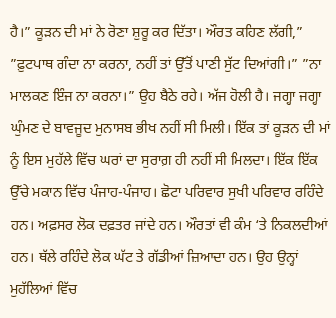ਹੈ।” ਕੂੜਨ ਦੀ ਮਾਂ ਨੇ ਰੋਣਾ ਸ਼ੁਰੂ ਕਰ ਦਿੱਤਾ। ਔਰਤ ਕਹਿਣ ਲੱਗੀ,” ”ਫ਼ੁਟਪਾਥ ਗੰਦਾ ਨਾ ਕਰਨਾ, ਨਹੀਂ ਤਾਂ ਉੱਤੋਂ ਪਾਣੀ ਸੁੱਟ ਦਿਆਂਗੀ।” ”ਨਾ ਮਾਲਕਣ ਇੰਜ ਨਾ ਕਰਨਾ।” ਉਹ ਬੈਠੇ ਰਹੇ। ਅੱਜ ਹੋਲੀ ਹੈ। ਜਗ੍ਹਾ ਜਗ੍ਹਾ ਘੁੰਮਣ ਦੇ ਬਾਵਜੂਦ ਮੁਨਾਸਬ ਭੀਖ ਨਹੀਂ ਸੀ ਮਿਲੀ। ਇੱਕ ਤਾਂ ਕੂੜਨ ਦੀ ਮਾਂ ਨੂੰ ਇਸ ਮੁਹੱਲੇ ਵਿੱਚ ਘਰਾਂ ਦਾ ਸੁਰਾਗ਼ ਹੀ ਨਹੀਂ ਸੀ ਮਿਲਦਾ। ਇੱਕ ਇੱਕ ਉੱਚੇ ਮਕਾਨ ਵਿੱਚ ਪੰਜਾਹ-ਪੰਜਾਹ। ਛੋਟਾ ਪਰਿਵਾਰ ਸੁਖੀ ਪਰਿਵਾਰ ਰਹਿੰਦੇ ਹਨ। ਅਫ਼ਸਰ ਲੋਕ ਦਫ਼ਤਰ ਜਾਂਦੇ ਹਨ। ਔਰਤਾਂ ਵੀ ਕੰਮ ‘ਤੇ ਨਿਕਲਦੀਆਂ ਹਨ। ਥੱਲੇ ਰਹਿੰਦੇ ਲੋਕ ਘੱਟ ਤੇ ਗੱਡੀਆਂ ਜ਼ਿਆਦਾ ਹਨ। ਉਹ ਉਨ੍ਹਾਂ ਮੁਹੱਲਿਆਂ ਵਿੱਚ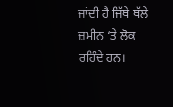ਜਾਂਦੀ ਹੈ ਜਿੱਥੇ ਥੱਲੇ ਜ਼ਮੀਨ ‘ਤੇ ਲੋਕ ਰਹਿੰਦੇ ਹਨ।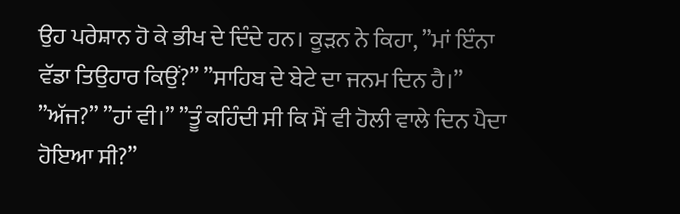ਉਹ ਪਰੇਸ਼ਾਨ ਹੋ ਕੇ ਭੀਖ ਦੇ ਦਿੰਦੇ ਹਨ। ਕੂੜਨ ਨੇ ਕਿਹਾ, ”ਮਾਂ ਇੰਨਾ ਵੱਡਾ ਤਿਉਹਾਰ ਕਿਉਂ?” ”ਸਾਹਿਬ ਦੇ ਬੇਟੇ ਦਾ ਜਨਮ ਦਿਨ ਹੈ।” ”ਅੱਜ?” ”ਹਾਂ ਵੀ।” ”ਤੂੰ ਕਹਿੰਦੀ ਸੀ ਕਿ ਮੈਂ ਵੀ ਹੋਲੀ ਵਾਲੇ ਦਿਨ ਪੈਦਾ ਹੋਇਆ ਸੀ?”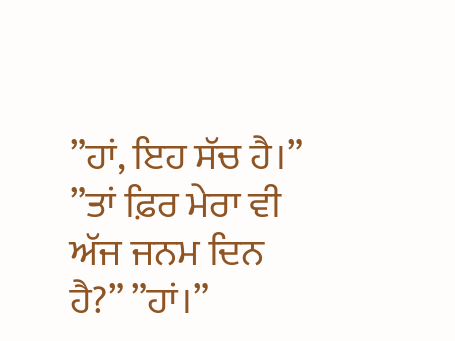”ਹਾਂ, ਇਹ ਸੱਚ ਹੈ।” ”ਤਾਂ ਫ਼ਿਰ ਮੇਰਾ ਵੀ ਅੱਜ ਜਨਮ ਦਿਨ ਹੈ?” ”ਹਾਂ।”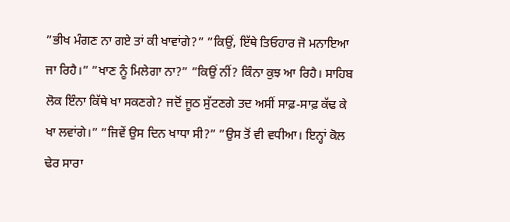”ਭੀਖ ਮੰਗਣ ਨਾ ਗਏ ਤਾਂ ਕੀ ਖਾਵਾਂਗੇ?” ”ਕਿਉਂ, ਇੱਥੇ ਤਿਓਹਾਰ ਜੋ ਮਨਾਇਆ ਜਾ ਰਿਹੈ।” ”ਖਾਣ ਨੂੰ ਮਿਲੇਗਾ ਨਾ?” ”ਕਿਉਂ ਨੀਂ? ਕਿੰਨਾ ਕੁਝ ਆ ਰਿਹੈ। ਸਾਹਿਬ ਲੋਕ ਇੰਨਾ ਕਿੱਥੇ ਖਾ ਸਕਣਗੇ? ਜਦੋਂ ਜੂਠ ਸੁੱਟਣਗੇ ਤਦ ਅਸੀਂ ਸਾਫ਼-ਸਾਫ਼ ਕੱਢ ਕੇ ਖਾ ਲਵਾਂਗੇ।” ”ਜਿਵੇਂ ਉਸ ਦਿਨ ਖਾਧਾ ਸੀ?” ”ਉਸ ਤੋਂ ਵੀ ਵਧੀਆ। ਇਨ੍ਹਾਂ ਕੋਲ ਢੇਰ ਸਾਰਾ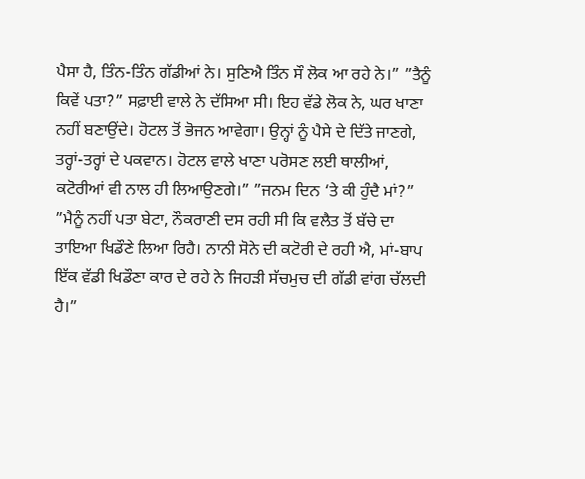ਪੈਸਾ ਹੈ, ਤਿੰਨ-ਤਿੰਨ ਗੱਡੀਆਂ ਨੇ। ਸੁਣਿਐ ਤਿੰਨ ਸੌ ਲੋਕ ਆ ਰਹੇ ਨੇ।” ”ਤੈਨੂੰ ਕਿਵੇਂ ਪਤਾ?” ਸਫ਼ਾਈ ਵਾਲੇ ਨੇ ਦੱਸਿਆ ਸੀ। ਇਹ ਵੱਡੇ ਲੋਕ ਨੇ, ਘਰ ਖਾਣਾ ਨਹੀਂ ਬਣਾਉਂਦੇ। ਹੋਟਲ ਤੋਂ ਭੋਜਨ ਆਵੇਗਾ। ਉਨ੍ਹਾਂ ਨੂੰ ਪੈਸੇ ਦੇ ਦਿੱਤੇ ਜਾਣਗੇ, ਤਰ੍ਹਾਂ-ਤਰ੍ਹਾਂ ਦੇ ਪਕਵਾਨ। ਹੋਟਲ ਵਾਲੇ ਖਾਣਾ ਪਰੋਸਣ ਲਈ ਥਾਲੀਆਂ, ਕਟੋਰੀਆਂ ਵੀ ਨਾਲ ਹੀ ਲਿਆਉਣਗੇ।” ”ਜਨਮ ਦਿਨ ‘ਤੇ ਕੀ ਹੁੰਦੈ ਮਾਂ?” ”ਮੈਨੂੰ ਨਹੀਂ ਪਤਾ ਬੇਟਾ, ਨੌਕਰਾਣੀ ਦਸ ਰਹੀ ਸੀ ਕਿ ਵਲੈਤ ਤੋਂ ਬੱਚੇ ਦਾ ਤਾਇਆ ਖਿਡੌਣੇ ਲਿਆ ਰਿਹੈ। ਨਾਨੀ ਸੋਨੇ ਦੀ ਕਟੋਰੀ ਦੇ ਰਹੀ ਐ, ਮਾਂ-ਬਾਪ ਇੱਕ ਵੱਡੀ ਖਿਡੌਣਾ ਕਾਰ ਦੇ ਰਹੇ ਨੇ ਜਿਹੜੀ ਸੱਚਮੁਚ ਦੀ ਗੱਡੀ ਵਾਂਗ ਚੱਲਦੀ ਹੈ।”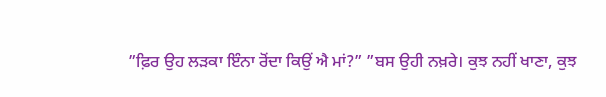”ਫ਼ਿਰ ਉਹ ਲੜਕਾ ਇੰਨਾ ਰੋਂਦਾ ਕਿਉਂ ਐ ਮਾਂ?” ”ਬਸ ਉਹੀ ਨਖ਼ਰੇ। ਕੁਝ ਨਹੀਂ ਖਾਣਾ, ਕੁਝ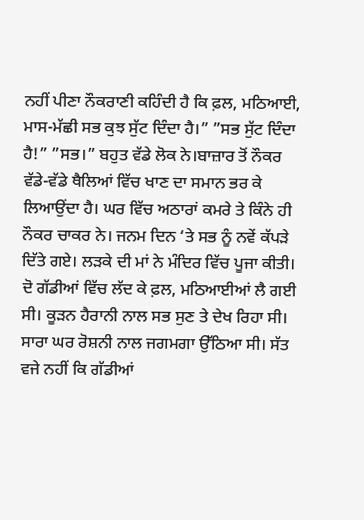ਨਹੀਂ ਪੀਣਾ ਨੌਕਰਾਣੀ ਕਹਿੰਦੀ ਹੈ ਕਿ ਫ਼ਲ, ਮਠਿਆਈ, ਮਾਸ-ਮੱਛੀ ਸਭ ਕੁਝ ਸੁੱਟ ਦਿੰਦਾ ਹੈ।” ”ਸਭ ਸੁੱਟ ਦਿੰਦਾ ਹੈ!” ”ਸਭ।” ਬਹੁਤ ਵੱਡੇ ਲੋਕ ਨੇ।ਬਾਜ਼ਾਰ ਤੋਂ ਨੌਕਰ ਵੱਡੇ-ਵੱਡੇ ਥੈਲਿਆਂ ਵਿੱਚ ਖਾਣ ਦਾ ਸਮਾਨ ਭਰ ਕੇ ਲਿਆਉਂਦਾ ਹੈ। ਘਰ ਵਿੱਚ ਅਠਾਰਾਂ ਕਮਰੇ ਤੇ ਕਿੰਨੇ ਹੀ ਨੌਕਰ ਚਾਕਰ ਨੇ। ਜਨਮ ਦਿਨ ‘ਤੇ ਸਭ ਨੂੰ ਨਵੇਂ ਕੱਪੜੇ ਦਿੱਤੇ ਗਏ। ਲੜਕੇ ਦੀ ਮਾਂ ਨੇ ਮੰਦਿਰ ਵਿੱਚ ਪੂਜਾ ਕੀਤੀ। ਦੋ ਗੱਡੀਆਂ ਵਿੱਚ ਲੱਦ ਕੇ ਫ਼ਲ, ਮਠਿਆਈਆਂ ਲੈ ਗਈ ਸੀ। ਕੂੜਨ ਹੈਰਾਨੀ ਨਾਲ ਸਭ ਸੁਣ ਤੇ ਦੇਖ ਰਿਹਾ ਸੀ। ਸਾਰਾ ਘਰ ਰੋਸ਼ਨੀ ਨਾਲ ਜਗਮਗਾ ਉੱਠਿਆ ਸੀ। ਸੱਤ ਵਜੇ ਨਹੀਂ ਕਿ ਗੱਡੀਆਂ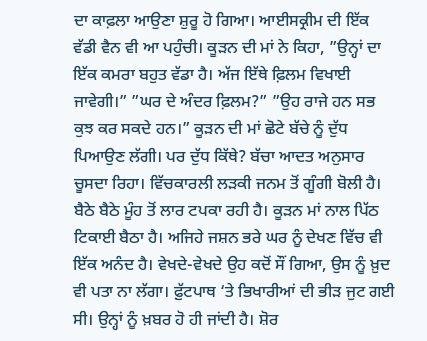ਦਾ ਕਾਫ਼ਲਾ ਆਉਣਾ ਸ਼ੁਰੂ ਹੋ ਗਿਆ। ਆਈਸਕ੍ਰੀਮ ਦੀ ਇੱਕ ਵੱਡੀ ਵੈਨ ਵੀ ਆ ਪਹੁੰਚੀ। ਕੂੜਨ ਦੀ ਮਾਂ ਨੇ ਕਿਹਾ, ”ਉਨ੍ਹਾਂ ਦਾ ਇੱਕ ਕਮਰਾ ਬਹੁਤ ਵੱਡਾ ਹੈ। ਅੱਜ ਇੱਥੇ ਫ਼ਿਲਮ ਵਿਖਾਈ ਜਾਵੇਗੀ।” ”ਘਰ ਦੇ ਅੰਦਰ ਫ਼ਿਲਮ?” ”ਉਹ ਰਾਜੇ ਹਨ ਸਭ ਕੁਝ ਕਰ ਸਕਦੇ ਹਨ।” ਕੂੜਨ ਦੀ ਮਾਂ ਛੋਟੇ ਬੱਚੇ ਨੂੰ ਦੁੱਧ ਪਿਆਉਣ ਲੱਗੀ। ਪਰ ਦੁੱਧ ਕਿੱਥੇ? ਬੱਚਾ ਆਦਤ ਅਨੁਸਾਰ ਚੂਸਦਾ ਰਿਹਾ। ਵਿੱਚਕਾਰਲੀ ਲੜਕੀ ਜਨਮ ਤੋਂ ਗੂੰਗੀ ਬੋਲੀ ਹੈ। ਬੈਠੇ ਬੈਠੇ ਮੂੰਹ ਤੋਂ ਲਾਰ ਟਪਕਾ ਰਹੀ ਹੈ। ਕੂੜਨ ਮਾਂ ਨਾਲ ਪਿੱਠ ਟਿਕਾਈ ਬੈਠਾ ਹੈ। ਅਜਿਹੇ ਜਸ਼ਨ ਭਰੇ ਘਰ ਨੂੰ ਦੇਖਣ ਵਿੱਚ ਵੀ ਇੱਕ ਅਨੰਦ ਹੈ। ਵੇਖਦੇ-ਵੇਖਦੇ ਉਹ ਕਦੋਂ ਸੌਂ ਗਿਆ, ਉਸ ਨੂੰ ਖ਼ੁਦ ਵੀ ਪਤਾ ਨਾ ਲੱਗਾ। ਫ਼ੁੱਟਪਾਥ ‘ਤੇ ਭਿਖਾਰੀਆਂ ਦੀ ਭੀੜ ਜੁਟ ਗਈ ਸੀ। ਉਨ੍ਹਾਂ ਨੂੰ ਖ਼ਬਰ ਹੋ ਹੀ ਜਾਂਦੀ ਹੈ। ਸ਼ੋਰ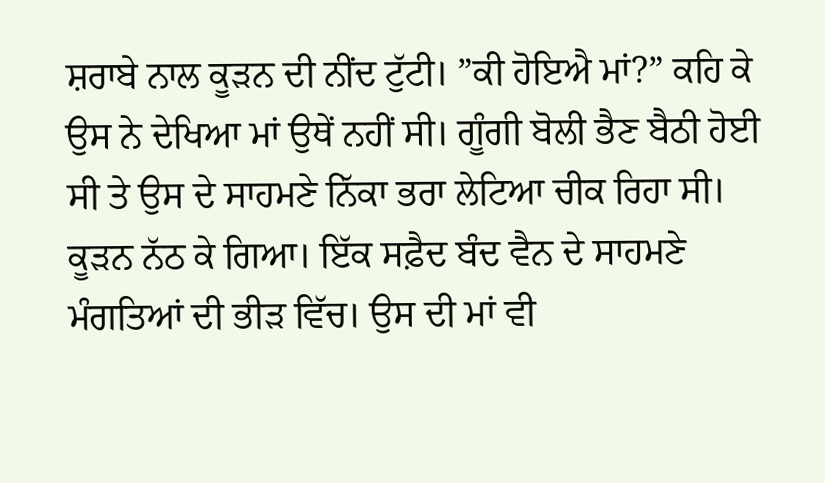ਸ਼ਰਾਬੇ ਨਾਲ ਕੂੜਨ ਦੀ ਨੀਂਦ ਟੁੱਟੀ। ”ਕੀ ਹੋਇਐ ਮਾਂ?” ਕਹਿ ਕੇ ਉਸ ਨੇ ਦੇਖਿਆ ਮਾਂ ਉਥੇਂ ਨਹੀਂ ਸੀ। ਗੂੰਗੀ ਬੋਲੀ ਭੈਣ ਬੈਠੀ ਹੋਈ ਸੀ ਤੇ ਉਸ ਦੇ ਸਾਹਮਣੇ ਨਿੱਕਾ ਭਰਾ ਲੇਟਿਆ ਚੀਕ ਰਿਹਾ ਸੀ। ਕੂੜਨ ਨੱਠ ਕੇ ਗਿਆ। ਇੱਕ ਸਫ਼ੈਦ ਬੰਦ ਵੈਨ ਦੇ ਸਾਹਮਣੇ ਮੰਗਤਿਆਂ ਦੀ ਭੀੜ ਵਿੱਚ। ਉਸ ਦੀ ਮਾਂ ਵੀ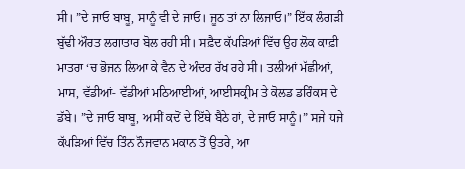ਸੀ। ”ਦੇ ਜਾਓ ਬਾਬੂ, ਸਾਨੂੰ ਵੀ ਦੇ ਜਾਓ। ਜੂਠ ਤਾਂ ਨਾ ਲਿਜਾਓ।” ਇੱਕ ਲੰਗੜੀ ਬੁੱਢੀ ਔਰਤ ਲਗਾਤਾਰ ਬੋਲ ਰਹੀ ਸੀ। ਸਫ਼ੈਦ ਕੱਪੜਿਆਂ ਵਿੱਚ ਉਹ ਲੋਕ ਕਾਫ਼ੀ ਮਾਤਰਾ ‘ਚ ਭੋਜਨ ਲਿਆ ਕੇ ਵੈਨ ਦੇ ਅੰਦਰ ਰੱਖ ਰਹੇ ਸੀ। ਤਲੀਆਂ ਮੱਛੀਆਂ, ਮਾਸ, ਵੱਡੀਆਂ- ਵੱਡੀਆਂ ਮਠਿਆਈਆਂ, ਆਈਸਕ੍ਰੀਮ ਤੇ ਕੋਲਡ ਡਰਿੰਕਸ ਦੇ ਡੱਬੇ। ”ਦੇ ਜਾਓ ਬਾਬੂ, ਅਸੀਂ ਕਦੋਂ ਦੇ ਇੱਥੇ ਬੈਠੇ ਹਾਂ, ਦੇ ਜਾਓ ਸਾਨੂੰ।” ਸਜੇ ਧਜੇ ਕੱਪੜਿਆਂ ਵਿੱਚ ਤਿੰਨ ਨੌਜਵਾਨ ਮਕਾਨ ਤੋਂ ਉਤਰੇ, ਆ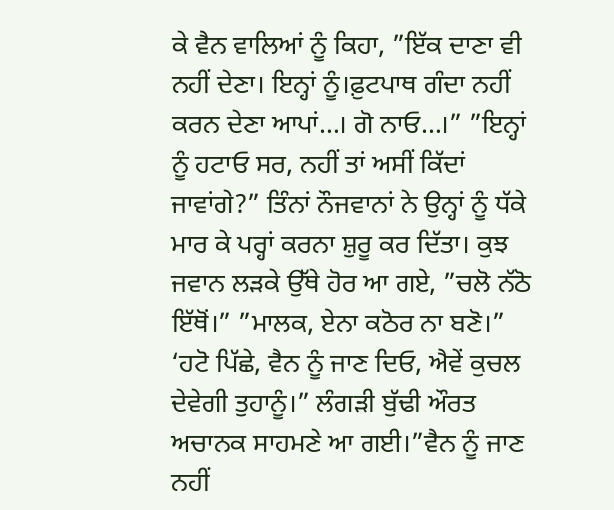ਕੇ ਵੈਨ ਵਾਲਿਆਂ ਨੂੰ ਕਿਹਾ, ”ਇੱਕ ਦਾਣਾ ਵੀ ਨਹੀਂ ਦੇਣਾ। ਇਨ੍ਹਾਂ ਨੂੰ।ਫ਼ੁਟਪਾਥ ਗੰਦਾ ਨਹੀਂ ਕਰਨ ਦੇਣਾ ਆਪਾਂ…। ਗੋ ਨਾਓ…।” ”ਇਨ੍ਹਾਂ ਨੂੰ ਹਟਾਓ ਸਰ, ਨਹੀਂ ਤਾਂ ਅਸੀਂ ਕਿੱਦਾਂ ਜਾਵਾਂਗੇ?” ਤਿੰਨਾਂ ਨੌਜਵਾਨਾਂ ਨੇ ਉਨ੍ਹਾਂ ਨੂੰ ਧੱਕੇ ਮਾਰ ਕੇ ਪਰ੍ਹਾਂ ਕਰਨਾ ਸ਼ੁਰੂ ਕਰ ਦਿੱਤਾ। ਕੁਝ ਜਵਾਨ ਲੜਕੇ ਉੱਥੇ ਹੋਰ ਆ ਗਏ, ”ਚਲੋ ਨੱਠੋ ਇੱਥੋਂ।” ”ਮਾਲਕ, ਏਨਾ ਕਠੋਰ ਨਾ ਬਣੋ।” ‘ਹਟੋ ਪਿੱਛੇ, ਵੈਨ ਨੂੰ ਜਾਣ ਦਿਓ, ਐਵੇਂ ਕੁਚਲ ਦੇਵੇਗੀ ਤੁਹਾਨੂੰ।” ਲੰਗੜੀ ਬੁੱਢੀ ਔਰਤ ਅਚਾਨਕ ਸਾਹਮਣੇ ਆ ਗਈ।”ਵੈਨ ਨੂੰ ਜਾਣ ਨਹੀਂ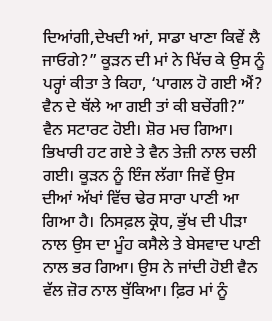ਦਿਆਂਗੀ,ਦੇਖਦੀ ਆਂ, ਸਾਡਾ ਖਾਣਾ ਕਿਵੇਂ ਲੈ ਜਾਓਗੇ?” ਕੂੜਨ ਦੀ ਮਾਂ ਨੇ ਖਿੱਚ ਕੇ ਉਸ ਨੂੰ ਪਰ੍ਹਾਂ ਕੀਤਾ ਤੇ ਕਿਹਾ, ‘ਪਾਗਲ ਹੋ ਗਈ ਐਂ? ਵੈਨ ਦੇ ਥੱਲੇ ਆ ਗਈ ਤਾਂ ਕੀ ਬਚੇਂਗੀ?” ਵੈਨ ਸਟਾਰਟ ਹੋਈ। ਸ਼ੋਰ ਮਚ ਗਿਆ। ਭਿਖਾਰੀ ਹਟ ਗਏ ਤੇ ਵੈਨ ਤੇਜ਼ੀ ਨਾਲ ਚਲੀ ਗਈ। ਕੂੜਨ ਨੂੰ ਇੰਜ ਲੱਗਾ ਜਿਵੇਂ ਉਸ ਦੀਆਂ ਅੱਖਾਂ ਵਿੱਚ ਢੇਰ ਸਾਰਾ ਪਾਣੀ ਆ ਗਿਆ ਹੈ। ਨਿਸਫ਼ਲ ਕ੍ਰੋਧ, ਭੁੱਖ ਦੀ ਪੀੜਾ ਨਾਲ ਉਸ ਦਾ ਮੂੰਹ ਕਸੈਲੇ ਤੇ ਬੇਸਵਾਦ ਪਾਣੀ ਨਾਲ ਭਰ ਗਿਆ। ਉਸ ਨੇ ਜਾਂਦੀ ਹੋਈ ਵੈਨ ਵੱਲ ਜ਼ੋਰ ਨਾਲ ਥੁੱਕਿਆ। ਫ਼ਿਰ ਮਾਂ ਨੂੰ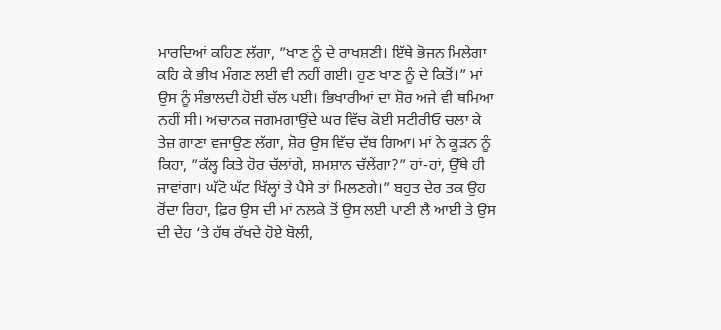ਮਾਰਦਿਆਂ ਕਹਿਣ ਲੱਗਾ, ”ਖਾਣ ਨੂੰ ਦੇ ਰਾਖਸ਼ਣੀ। ਇੱਥੇ ਭੋਜਨ ਮਿਲੇਗਾ ਕਹਿ ਕੇ ਭੀਖ ਮੰਗਣ ਲਈ ਵੀ ਨਹੀਂ ਗਈ। ਹੁਣ ਖਾਣ ਨੂੰ ਦੇ ਕਿਤੋਂ।” ਮਾਂ ਉਸ ਨੂੰ ਸੰਭਾਲਦੀ ਹੋਈ ਚੱਲ ਪਈ। ਭਿਖਾਰੀਆਂ ਦਾ ਸ਼ੋਰ ਅਜੇ ਵੀ ਥਮਿਆ ਨਹੀਂ ਸੀ। ਅਚਾਨਕ ਜਗਮਗਾਉਂਦੇ ਘਰ ਵਿੱਚ ਕੋਈ ਸਟੀਰੀਓ ਚਲਾ ਕੇ ਤੇਜ਼ ਗਾਣਾ ਵਜਾਉਣ ਲੱਗਾ, ਸ਼ੋਰ ਉਸ ਵਿੱਚ ਦੱਬ ਗਿਆ। ਮਾਂ ਨੇ ਕੂੜਨ ਨੂੰ ਕਿਹਾ, ”ਕੱਲ੍ਹ ਕਿਤੇ ਹੋਰ ਚੱਲਾਂਗੇ, ਸ਼ਮਸ਼ਾਨ ਚੱਲੇਂਗਾ?” ਹਾਂ-ਹਾਂ, ਉੱਥੇ ਹੀ ਜਾਵਾਂਗਾ। ਘੱਟੋ ਘੱਟ ਖਿੱਲ੍ਹਾਂ ਤੇ ਪੈਸੇ ਤਾਂ ਮਿਲਣਗੇ।” ਬਹੁਤ ਦੇਰ ਤਕ ਉਹ ਰੋਂਦਾ ਰਿਹਾ, ਫ਼ਿਰ ਉਸ ਦੀ ਮਾਂ ਨਲਕੇ ਤੋਂ ਉਸ ਲਈ ਪਾਣੀ ਲੈ ਆਈ ਤੇ ਉਸ ਦੀ ਦੇਹ ‘ਤੇ ਹੱਥ ਰੱਖਦੇ ਹੋਏ ਬੋਲੀ,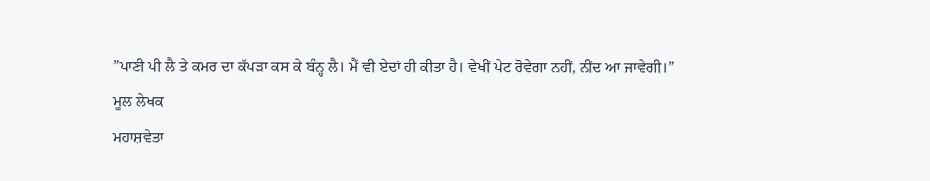”ਪਾਣੀ ਪੀ ਲੈ ਤੇ ਕਮਰ ਦਾ ਕੱਪੜਾ ਕਸ ਕੇ ਬੰਨ੍ਹ ਲੈ। ਮੈਂ ਵੀ ਏਦਾਂ ਹੀ ਕੀਤਾ ਹੈ। ਵੇਖੀਂ ਪੇਟ ਰੋਵੇਗਾ ਨਹੀਂ, ਨੀਂਦ ਆ ਜਾਵੇਗੀ।”
ਮੂਲ ਲੇਖਕ
ਮਹਾਸ਼ਵੇਤਾ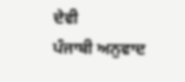ਦੇਵੀ
ਪੰਜਾਬੀ ਅਨੁਵਾਦ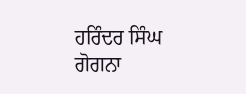ਹਰਿੰਦਰ ਸਿੰਘ ਗੋਗਨਾ